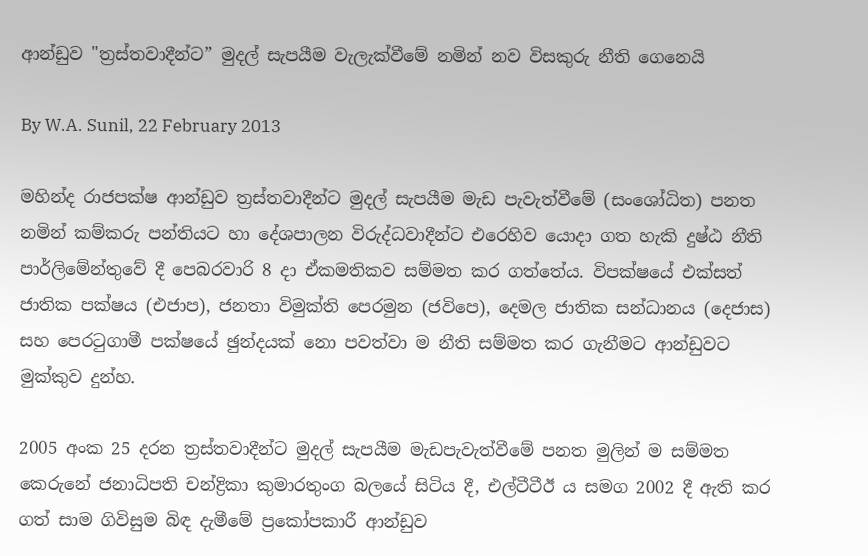ආන්ඩුව "ත්‍රස්තවාදීන්ට” මුදල් සැපයීම වැලැක්වීමේ නමින් නව විසකුරු නීති ගෙනෙයි

By W.A. Sunil, 22 February 2013

මහින්ද රාජපක්ෂ ආන්ඩුව ත්‍රස්තවාදීන්ට මුදල් සැපයීම මැඩ පැවැත්වීමේ (සංශෝධිත) පනත නමින් කම්කරු පන්තියට හා දේශපාලන විරුද්ධවාදීන්ට එරෙහිව යොදා ගත හැකි දුෂ්ඨ නීති පාර්ලිමේන්තුවේ දී පෙබරවාරි 8 දා ඒකමතිකව සම්මත කර ගත්තේය. විපක්ෂයේ එක්සත් ජාතික පක්ෂය (එජාප), ජනතා විමුක්ති පෙරමුන (ජවිපෙ), දෙමල ජාතික සන්ධානය (දෙජාස) සහ පෙරටුගාමී පක්ෂයේ ඡුන්දයක් නො පවත්වා ම නීති සම්මත කර ගැනීමට ආන්ඩුවට මුක්කුව දුන්හ.

2005 අංක 25 දරන ත්‍රස්තවාදීන්ට මුදල් සැපයීම මැඩපැවැත්වීමේ පනත මුලින් ම සම්මත කෙරුනේ ජනාධිපති චන්ද්‍රිකා කුමාරතුංග බලයේ සිටිය දී, එල්ටීටීඊ ය සමග 2002 දී ඇති කර ගත් සාම ගිවිසුම බිඳ දැමීමේ ප්‍රකෝපකාරී ආන්ඩුව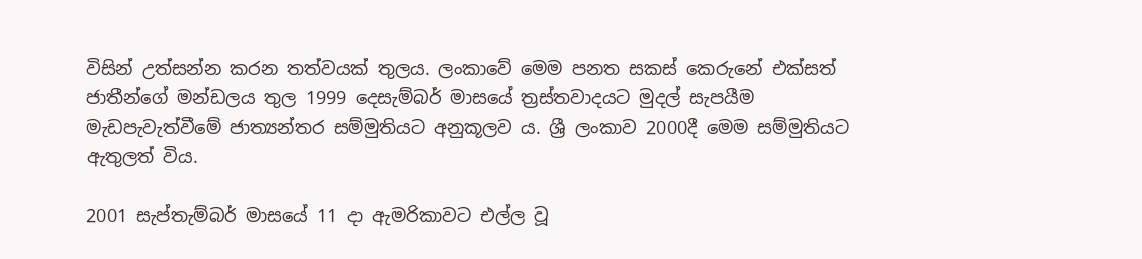විසින් උත්සන්න කරන තත්වයක් තුලය. ලංකාවේ මෙම පනත සකස් කෙරුනේ එක්සත් ජාතීන්ගේ මන්ඩලය තුල 1999 දෙසැම්බර් මාසයේ ත්‍රස්තවාදයට මුදල් සැපයීම මැඩපැවැත්වීමේ ජාත්‍යන්තර සම්මුතියට අනුකූලව ය. ශ්‍රී ලංකාව 2000දී මෙම සම්මුතියට ඇතුලත් විය.

2001 සැප්තැම්බර් මාසයේ 11 දා ඇමරිකාවට එල්ල වූ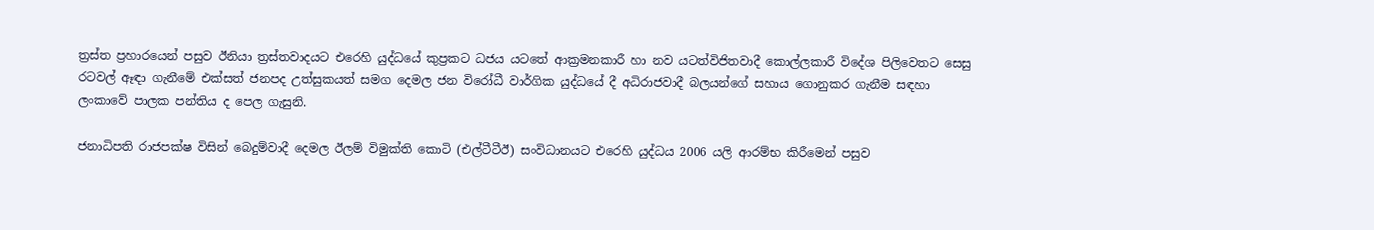ත්‍රස්ත ප්‍රහාරයෙන් පසුව ඊනියා ත්‍රස්තවාදයට එරෙහි යුද්ධයේ කුප්‍රකට ධජය යටතේ ආක්‍රමනකාරී හා නව යටත්විජිතවාදී කොල්ලකාරී විදේශ පිලිවෙතට සෙසු රටවල් ඈඳා ගැනීමේ එක්සත් ජනපද උත්සුකයත් සමග දෙමල ජන විරෝධී වාර්ගික යුද්ධයේ දී අධිරාජවාදී බලයන්ගේ සහාය ගොනුකර ගැනීම සඳහා ලංකාවේ පාලක පන්තිය ද පෙල ගැසුනි.

ජනාධිපති රාජපක්ෂ විසින් බෙදුම්වාදී දෙමල ඊලම් විමුක්ති කොටි (එල්ටීටීඊ) සංවිධානයට එරෙහි යුද්ධය 2006 යලි ආරම්භ කිරීමෙන් පසුව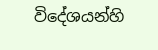විදේශයන්හි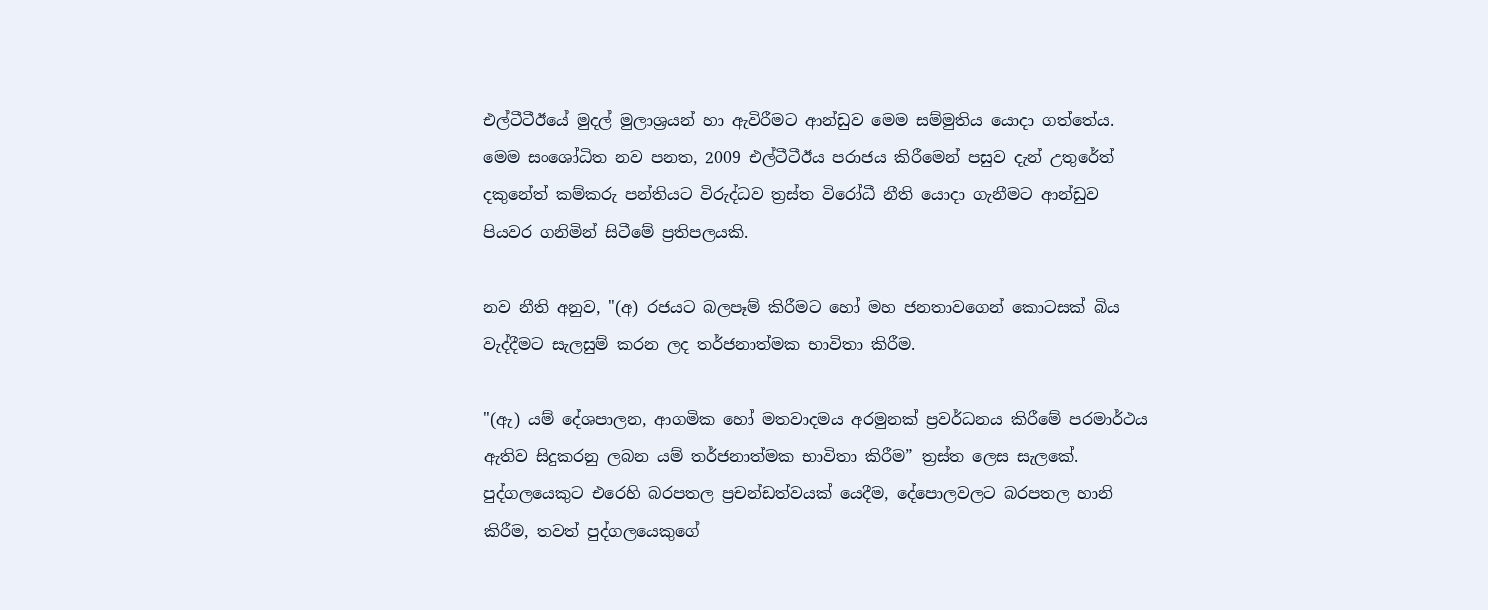එල්ටීටීඊයේ මුදල් මුලාශ්‍රයන් හා ඇවිරීමට ආන්ඩුව මෙම සම්මුතිය යොදා ගත්තේය. මෙම සංශෝධිත නව පනත, 2009 එල්ටීටීඊය පරාජය කිරීමෙන් පසුව දැන් උතුරේත් දකුනේත් කම්කරු පන්තියට විරුද්ධව ත්‍රස්ත විරෝධී නීති යොදා ගැනීමට ආන්ඩුව පියවර ගනිමින් සිටීමේ ප්‍රතිපලයකි.

නව නීති අනුව, "(අ) රජයට බලපෑම් කිරීමට හෝ මහ ජනතාවගෙන් කොටසක් බිය වැද්දීමට සැලසුම් කරන ලද තර්ජනාත්මක භාවිතා කිරීම.

"(ඇ) යම් දේශපාලන, ආගමික හෝ මතවාදමය අරමුනක් ප්‍රවර්ධනය කිරීමේ පරමාර්ථය ඇතිව සිදුකරනු ලබන යම් තර්ජනාත්මක භාවිතා කිරීම” ත්‍රස්ත ලෙස සැලකේ. පුද්ගලයෙකුට එරෙහි බරපතල ප්‍රචන්ඩත්වයක් යෙදීම, දේපොලවලට බරපතල හානි කිරීම, තවත් පුද්ගලයෙකුගේ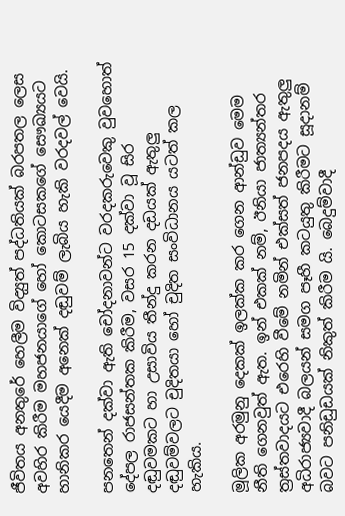ජීවිතය අනතුරේ හෙලීම විද්‍යුත් පද්ධතියක් බරපතල ලෙස අවහිර කිරීම මහජනයාගේ හෝ කොටසකගේ සෞඛ්‍යයට හානිකර යෙදීම අනෙක් දඬුවම් ලැබිය හැකි වරදවල් වෙයි.

පනතෙන් දක්වා ඇති චෝදනාවන්ට වරදකරුවෙකු වුවහොත් දේපල රාජසන්තක කිරීම, වසර 15 දක්වා වූ සිර දඬුවමකට හා උසාවිය තීන්දු කරන දඩයක් ඇතුලු දඬුවම්වලට චුදිතයා හෝ චුදිත සංවිධානය යටත් කල හැකිය.

මූලික අරමුනු දෙකක් ඉලක්ක කර ගෙන ආන්ඩුව මෙම නීති ගෙනවුත් ඇත. ඉන් එකක් නම්, ඊනියා ජාත්‍යන්තර ත්‍රස්තවාදයට එරෙහි වීමේ නමින් එක්සත් ජනපදය ඇතුලු අධිරාජ්‍යවාදී බලයන් සමග පෑහී කටයුතු කිරීමට සූදානම් බවට පනිඩුඩයක් නිකුත් කිරීම යි. බෙදුම්වාදී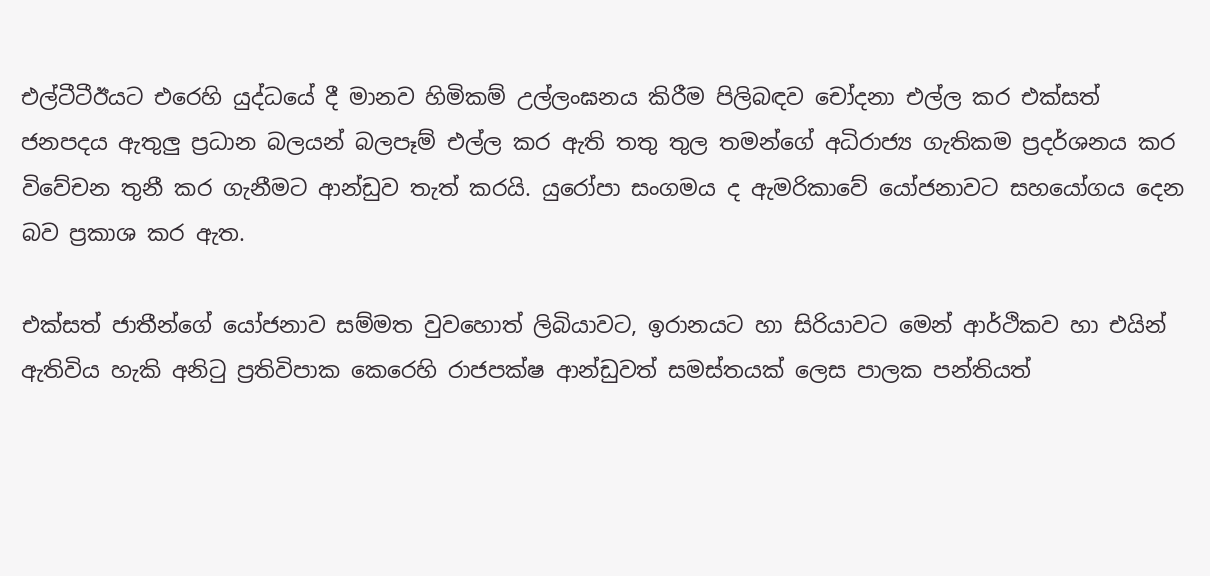එල්ටීටීඊයට එරෙහි යුද්ධයේ දී මානව හිමිකම් උල්ලංඝනය කිරීම පිලිබඳව චෝදනා එල්ල කර එක්සත් ජනපදය ඇතුලු ප්‍රධාන බලයන් බලපෑම් එල්ල කර ඇති තතු තුල තමන්ගේ අධිරාජ්‍ය ගැතිකම ප්‍රදර්ශනය කර විවේචන තුනී කර ගැනීමට ආන්ඩුව තැත් කරයි. යුරෝපා සංගමය ද ඇමරිකාවේ යෝජනාවට සහයෝගය දෙන බව ප්‍රකාශ කර ඇත.

එක්සත් ජාතීන්ගේ යෝජනාව සම්මත වුවහොත් ලිබියාවට, ඉරානයට හා සිරියාවට මෙන් ආර්ථිකව හා එයින් ඇතිවිය හැකි අනිටු ප්‍රතිවිපාක කෙරෙහි රාජපක්ෂ ආන්ඩුවත් සමස්තයක් ලෙස පාලක පන්තියත්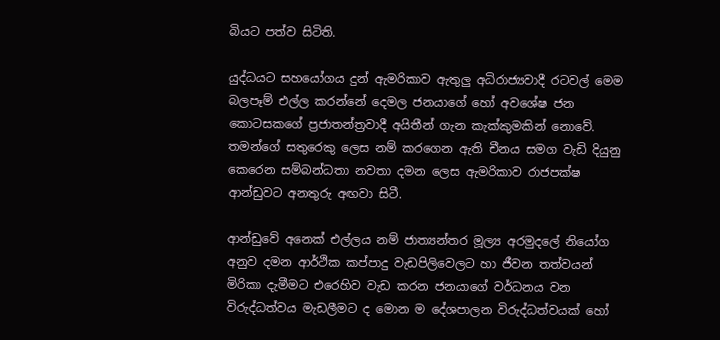බියට පත්ව සිටිති.

යුද්ධයට සහයෝගය දුන් ඇමරිකාව ඇතුලු අධිරාජ්‍යවාදී රටවල් මෙම බලපෑම් එල්ල කරන්නේ දෙමල ජනයාගේ හෝ අවශේෂ ජන කොටසකගේ ප්‍රජාතන්ත්‍රවාදී අයිතීන් ගැන කැක්කුමකින් නොවේ. තමන්ගේ සතුරෙකු ලෙස නම් කරගෙන ඇති චීනය සමග වැඩි දියුනු කෙරෙන සම්බන්ධතා නවතා දමන ලෙස ඇමරිකාව රාජපක්ෂ ආන්ඩුවට අනතුරු අඟවා සිටී.

ආන්ඩුවේ අනෙක් එල්ලය නම් ජාත්‍යන්තර මූල්‍ය අරමුදලේ නියෝග අනුව දමන ආර්ථික කප්පාදු වැඩපිලිවෙලට හා ජීවන තත්වයන් මිරිකා දැමීමට එරෙහිව වැඩ කරන ජනයාගේ වර්ධනය වන විරුද්ධත්වය මැඩලීමට ද මොන ම දේශපාලන විරුද්ධත්වයක් හෝ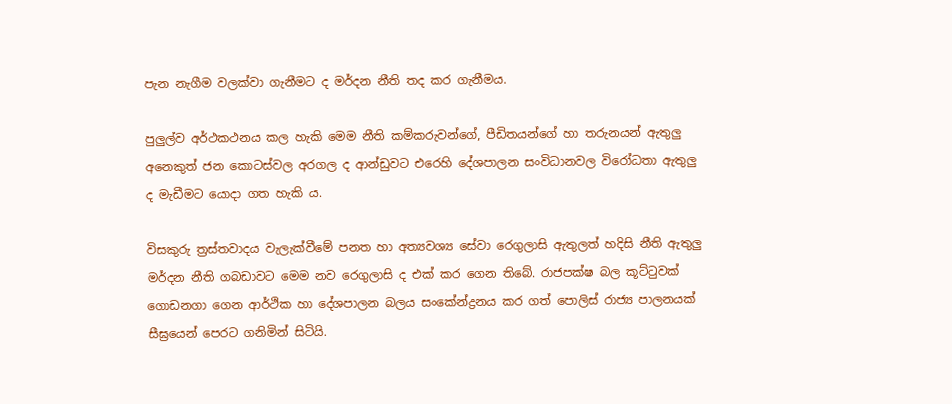පැන නැගීම වලක්වා ගැනීමට ද මර්දන නීති තද කර ගැනීමය.

පුලුල්ව අර්ථකථනය කල හැකි මෙම නීති කම්කරුවන්ගේ, පීඩිතයන්ගේ හා තරුනයන් ඇතුලු අනෙකුත් ජන කොටස්වල අරගල ද ආන්ඩුවට එරෙහි දේශපාලන සංවිධානවල විරෝධතා ඇතුලු ද මැඩීමට යොදා ගත හැකි ය.

විසකුරු ත්‍රස්තවාදය වැලැක්වීමේ පනත හා අත්‍යවශ්‍ය සේවා රෙගුලාසි ඇතුලත් හදිසි නීති ඇතුලු මර්දන නීති ගබඩාවට මෙම නව රෙගුලාසි ද එක් කර ගෙන තිබේ. රාජපක්ෂ බල කූට්ටුවක් ගොඩනගා ගෙන ආර්ථික හා දේශපාලන බලය සංකේන්ද්‍රනය කර ගත් පොලිස් රාජ්‍ය පාලනයක් සීඝ්‍රයෙන් පෙරට ගනිමින් සිටියි.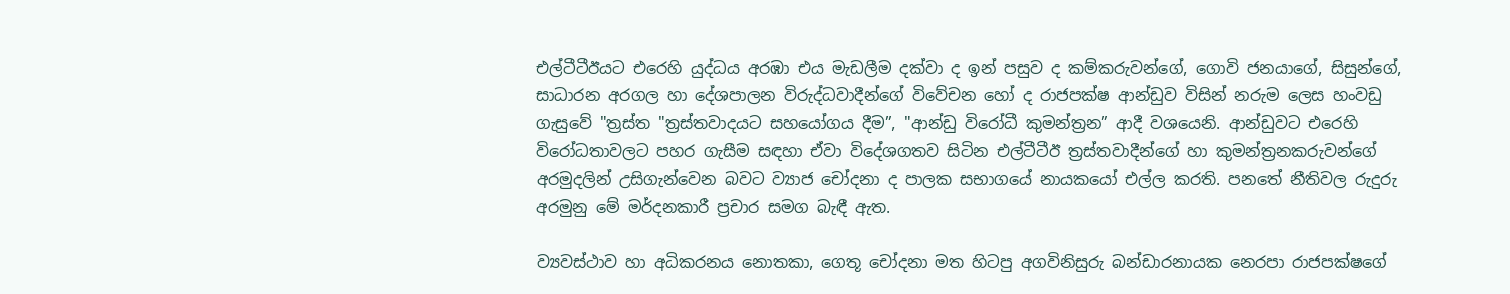එල්ටීටීඊයට එරෙහි යුද්ධය අරඹා එය මැඩලීම දක්වා ද ඉන් පසුව ද කම්කරුවන්ගේ, ගොවි ජනයාගේ, සිසුන්ගේ, සාධාරන අරගල හා දේශපාලන විරුද්ධවාදීන්ගේ විවේචන හෝ ද රාජපක්ෂ ආන්ඩුව විසින් නරුම ලෙස හංවඩු ගැසුවේ "ත්‍රස්ත "ත්‍රස්තවාදයට සහයෝගය දීම”, "ආන්ඩු විරෝධී කුමන්ත්‍රන” ආදී වශයෙනි. ආන්ඩුවට එරෙහි විරෝධතාවලට පහර ගැසීම සඳහා ඒවා විදේශගතව සිටින එල්ටීටීඊ ත්‍රස්තවාදීන්ගේ හා කුමන්ත්‍රනකරුවන්ගේ අරමුදලින් උසිගැන්වෙන බවට ව්‍යාජ චෝදනා ද පාලක සභාගයේ නායකයෝ එල්ල කරති. පනතේ නීතිවල රුදුරු අරමුනු මේ මර්දනකාරී ප්‍රචාර සමග බැඳී ඇත.

ව්‍යවස්ථාව හා අධිකරනය නොතකා, ගෙතූ චෝදනා මත හිටපු අගවිනිසුරු බන්ඩාරනායක නෙරපා රාජපක්ෂගේ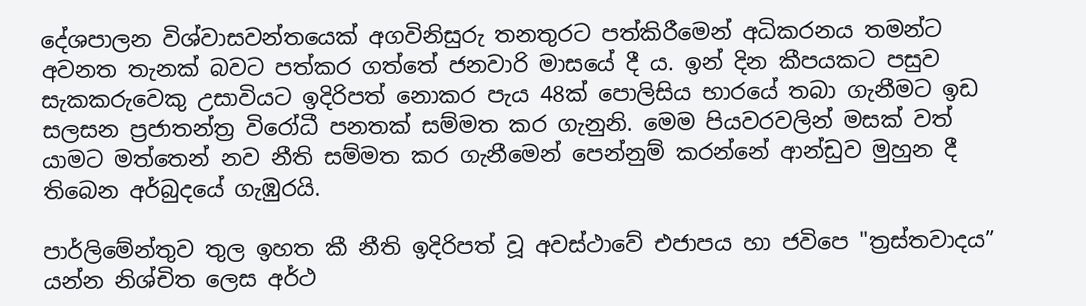දේශපාලන විශ්වාසවන්තයෙක් අගවිනිසුරු තනතුරට පත්කිරීමෙන් අධිකරනය තමන්ට අවනත තැනක් බවට පත්කර ගත්තේ ජනවාරි මාසයේ දී ය. ඉන් දින කීපයකට පසුව සැකකරුවෙකු උසාවියට ඉදිරිපත් නොකර පැය 48ක් පොලිසිය භාරයේ තබා ගැනීමට ඉඩ සලසන ප්‍රජාතන්ත්‍ර විරෝධී පනතක් සම්මත කර ගැනුනි. මෙම පියවරවලින් මසක් වත් යාමට මත්තෙන් නව නීති සම්මත කර ගැනීමෙන් පෙන්නුම් කරන්නේ ආන්ඩුව මුහුන දී තිබෙන අර්බුදයේ ගැඹුරයි.

පාර්ලිමේන්තුව තුල ඉහත කී නීති ඉදිරිපත් වූ අවස්ථාවේ එජාපය හා ජවිපෙ "ත්‍රස්තවාදය” යන්න නිශ්චිත ලෙස අර්ථ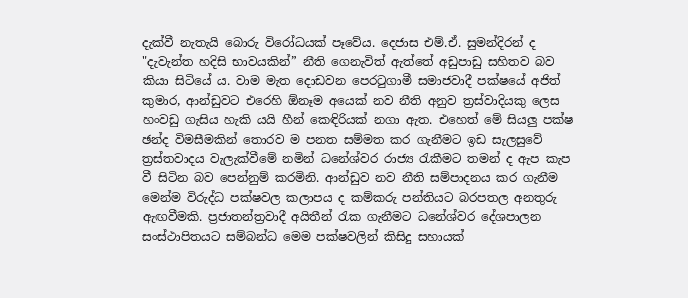දැක්වී නැතැයි බොරු විරෝධයක් පෑවේය. දෙජාස එම්.ඒ. සුමන්දිරන් ද "දැවැන්ත හදිසි භාවයකින්” නීති ගෙනැවිත් ඇත්තේ අඩුපාඩු සහිතව බව කියා සිටියේ ය. වාම මැත දොඩවන පෙරටුගාමී සමාජවාදී පක්ෂයේ අජිත් කුමාර, ආන්ඩුවට එරෙහි ඕනෑම අයෙක් නව නීති අනුව ත්‍රස්වාදියකු ලෙස හංවඩු ගැසිය හැකි යයි හීන් කෙඳිරියක් නගා ඇත. එහෙත් මේ සියලු පක්ෂ ඡන්ද විමසීමකින් තොරව ම පනත සම්මත කර ගැනීමට ඉඩ සැලසුවේ ත්‍රස්තවාදය වැලැක්වීමේ නමින් ධනේශ්වර රාජ්‍ය රැකීමට තමන් ද ඇප කැප වී සිටින බව පෙන්නුම් කරමිනි. ආන්ඩුව නව නීති සම්පාදනය කර ගැනීම මෙන්ම විරුද්ධ පක්ෂවල කලාපය ද කම්කරු පන්තියට බරපතල අනතුරු ඇඟවීමකි. ප්‍රජාතන්ත්‍රවාදී අයිතීන් රැක ගැනීමට ධනේශ්වර දේශපාලන සංස්ථාපිතයට සම්බන්ධ මෙම පක්ෂවලින් කිසිදු සහායක්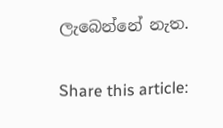ලැබෙන්නේ නැත.

Share this article: